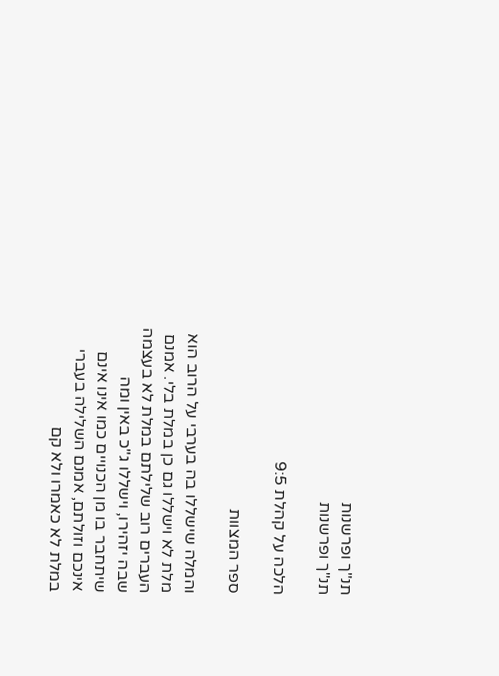תנ"ך ופרשנות
תנ"ך ופרשנות

הלכה על קהלת 9:5

ספר המצוות

והמלה שישללו בה בערבי על הרוב הוא מלת לא וישללו גם כן במלת בלי. אמנם העברים רוב שלילתם במלת לא בעצמה שבה יזהירו, וישללו ג"כ באין ומה שיתחבר בו מן הכנויים כמו אינו אינם אינכם וזולתם, אמנם השלילה בעברי במלת לא כאמרו ולא קם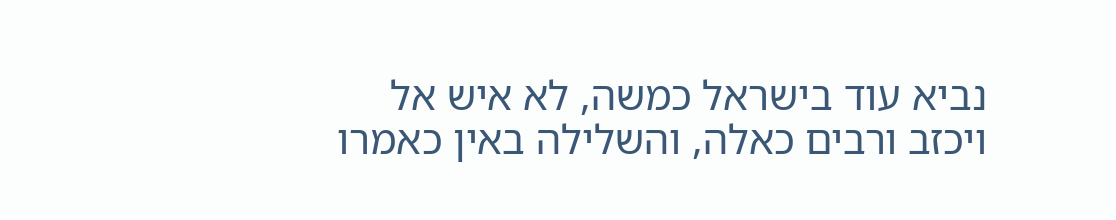נביא עוד בישראל כמשה, לא איש אל ויכזב ורבים כאלה, והשלילה באין כאמרו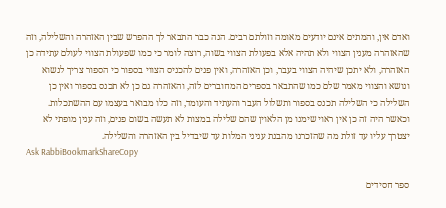ואדם אין, והמתים אינם יודעים מאומה וזולתם רבים. הנה כבר התבאר לך ההפרש שבין האזהרה והשלילה, וזה שהאזהרה מענין הצווי ולא תהיה אלא בפעולת הצווי בשוה, רוצה לומר כי כמו שפעולת הצווי לעולם עתידה כן האזהרה, ולא יתכן שיהיה הצווי בעבר, וכן האזהרה, ואין פנים להכניס הצווי בספור כי הספור צריך לנשוא ונושא והצווי מאמר שלם כמו שהתבאר בספרים המחוברים לזה, והאזהרה גם כן לא תכנס בספור ואין כן השלילה כי השלילה תכנס בספור ותשלול העבר והעתיד והעומד, וזה כלו מבואר בעצמו עם ההשתכלות. וכאשר היה זה כן אין ראוי שימנו מן הלאוין שהם שלילה במצות לא תעשה בשום פנים, וזה ענין מופתי לא יצטרך עליו עד זולת מה שהזכרנו מהבנת עניני המלות עד שיבדיל בין האזהרה והשלילה.
Ask RabbiBookmarkShareCopy

ספר חסידים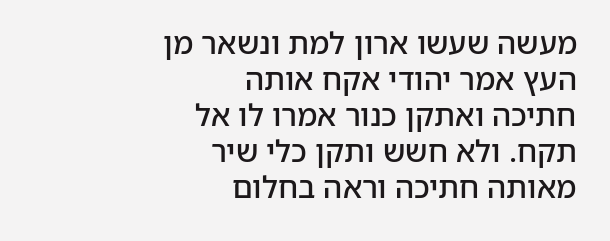מעשה שעשו ארון למת ונשאר מן העץ אמר יהודי אקח אותה חתיכה ואתקן כנור אמרו לו אל תקח. ולא חשש ותקן כלי שיר מאותה חתיכה וראה בחלום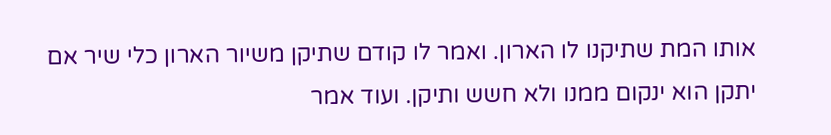אותו המת שתיקנו לו הארון. ואמר לו קודם שתיקן משיור הארון כלי שיר אם יתקן הוא ינקום ממנו ולא חשש ותיקן. ועוד אמר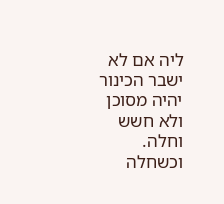ליה אם לא ישבר הכינור יהיה מסוכן ולא חשש וחלה. וכשחלה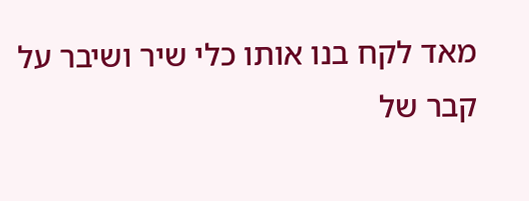מאד לקח בנו אותו כלי שיר ושיבר על קבר של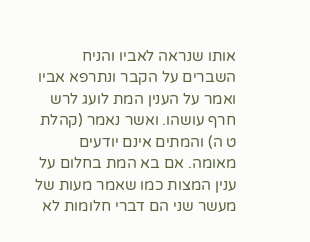אותו שנראה לאביו והניח השברים על הקבר ונתרפא אביו ואמר על הענין המת לועג לרש חרף עושהו. ואשר נאמר (קהלת ט ה) והמתים אינם יודעים מאומה. אם בא המת בחלום על ענין המצות כמו שאמר מעות של מעשר שני הם דברי חלומות לא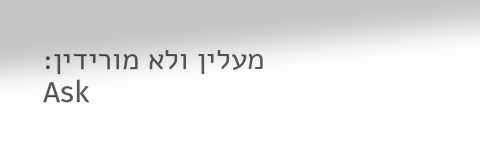מעלין ולא מורידין:
Ask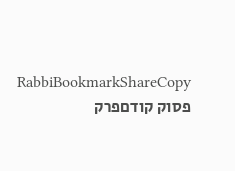RabbiBookmarkShareCopy
פסוק קודםפרק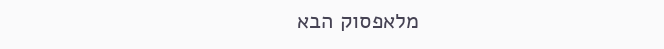מלאפסוק הבא